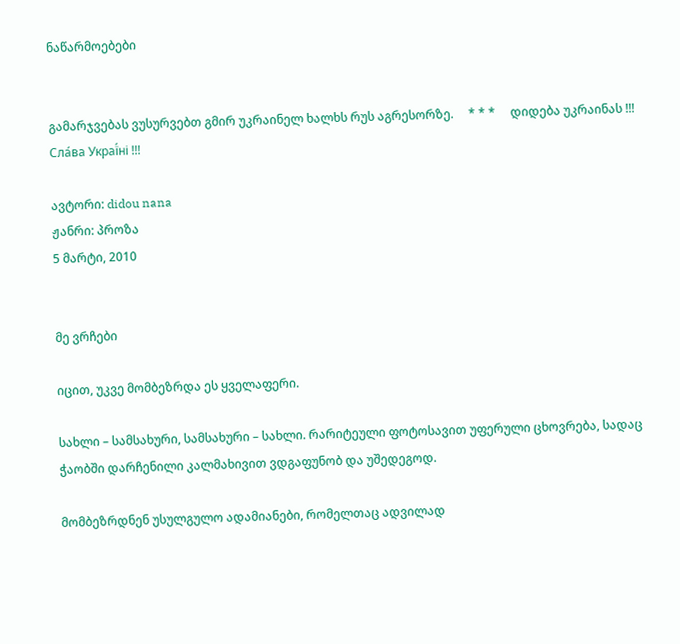ნაწარმოებები


გამარჯვებას ვუსურვებთ გმირ უკრაინელ ხალხს რუს აგრესორზე.     * * *     დიდება უკრაინას !!! Сла́ва Украї́ні !!!

ავტორი: didou nana
ჟანრი: პროზა
5 მარტი, 2010


მე ვრჩები

იცით, უკვე მომბეზრდა ეს ყველაფერი.

სახლი – სამსახური, სამსახური – სახლი. რარიტეული ფოტოსავით უფერული ცხოვრება, სადაც ჭაობში დარჩენილი კალმახივით ვდგაფუნობ და უშედეგოდ.

მომბეზრდნენ უსულგულო ადამიანები, რომელთაც ადვილად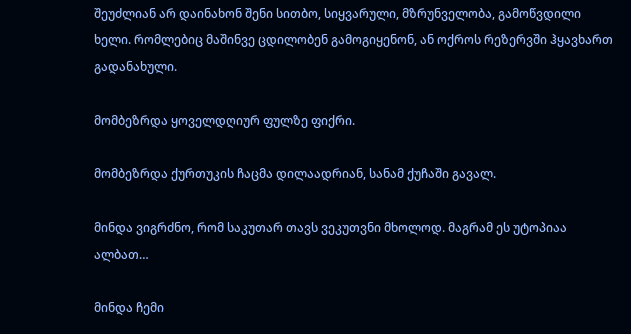შეუძლიან არ დაინახონ შენი სითბო, სიყვარული, მზრუნველობა, გამოწვდილი ხელი. რომლებიც მაშინვე ცდილობენ გამოგიყენონ, ან ოქროს რეზერვში ჰყავხართ გადანახული.

მომბეზრდა ყოველდღიურ ფულზე ფიქრი.

მომბეზრდა ქურთუკის ჩაცმა დილაადრიან, სანამ ქუჩაში გავალ.

მინდა ვიგრძნო, რომ საკუთარ თავს ვეკუთვნი მხოლოდ. მაგრამ ეს უტოპიაა ალბათ…

მინდა ჩემი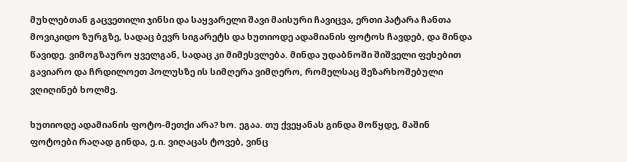მუხლებთან გაცვეთილი ჯინსი და საყვარელი შავი მაისური ჩავიცვა, ერთი პატარა ჩანთა მოვიკიდო ზურგზე, სადაც ბევრ სიგარეტს და ხუთიოდე ადამიანის ფოტოს ჩავდებ, და მინდა წავიდე. ვიმოგზაურო ყველგან, სადაც კი მიმესვლება. მინდა უდაბნოში შიშველი ფეხებით გავიარო და ჩრდილოეთ პოლუსზე ის სიმღერა ვიმღერო, რომელსაც შეზარხოშებული ვღიღინებ ხოლმე.

ხუთიოდე ადამიანის ფოტო-მეთქი არა? ხო. ეგაა. თუ ქვეყანას გინდა მოწყდე, მაშინ ფოტოები რაღად გინდა, ე.ი. ვიღაცას ტოვებ, ვინც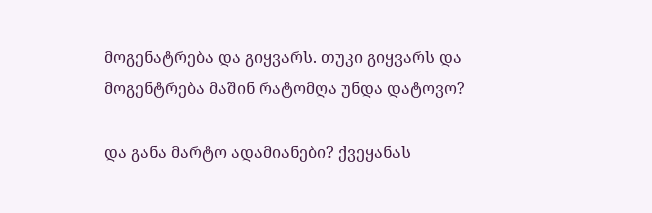მოგენატრება და გიყვარს. თუკი გიყვარს და მოგენტრება მაშინ რატომღა უნდა დატოვო?

და განა მარტო ადამიანები? ქვეყანას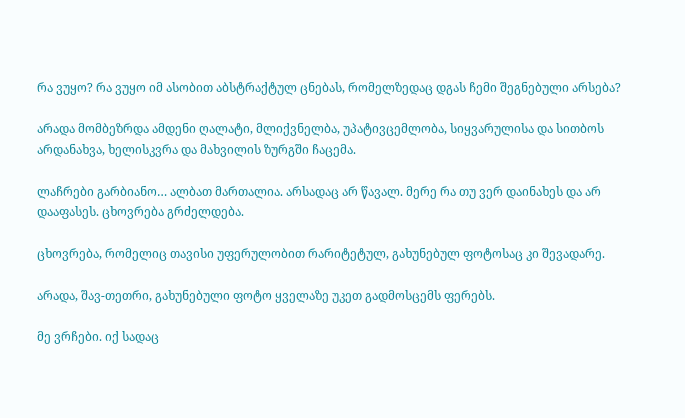რა ვუყო? რა ვუყო იმ ასობით აბსტრაქტულ ცნებას, რომელზედაც დგას ჩემი შეგნებული არსება?

არადა მომბეზრდა ამდენი ღალატი, მლიქვნელბა, უპატივცემლობა, სიყვარულისა და სითბოს არდანახვა, ხელისკვრა და მახვილის ზურგში ჩაცემა.

ლაჩრები გარბიანო… ალბათ მართალია. არსადაც არ წავალ. მერე რა თუ ვერ დაინახეს და არ დააფასეს. ცხოვრება გრძელდება.

ცხოვრება, რომელიც თავისი უფერულობით რარიტეტულ, გახუნებულ ფოტოსაც კი შევადარე.

არადა, შავ-თეთრი, გახუნებული ფოტო ყველაზე უკეთ გადმოსცემს ფერებს.

მე ვრჩები. იქ სადაც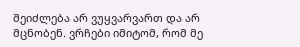შეიძლება არ ვუყვარვართ და არ მცნობენ. ვრჩები იმიტომ, რომ მე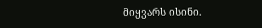მიყვარს ისინი.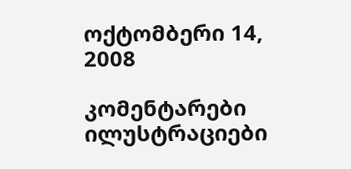ოქტომბერი 14, 2008

კომენტარები ილუსტრაციები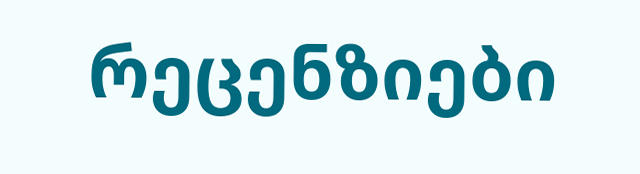რეცენზიები